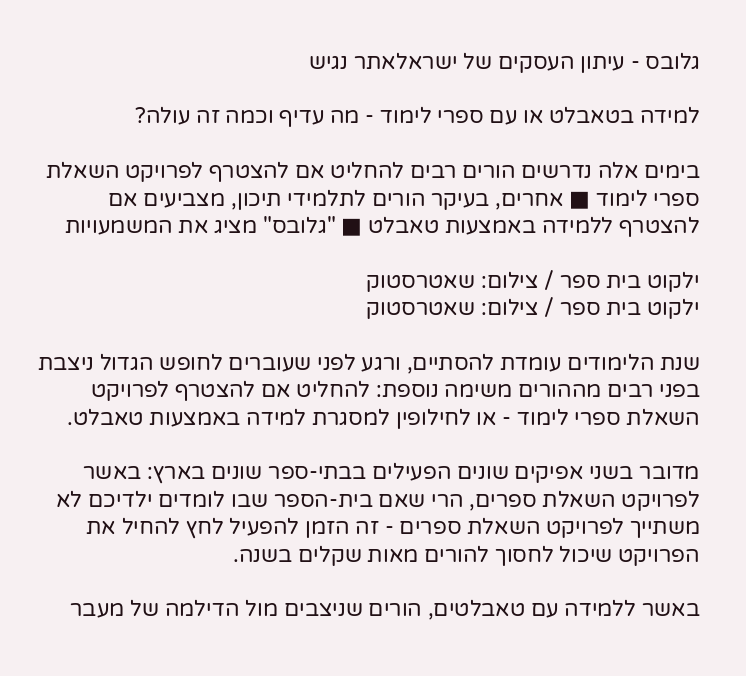גלובס - עיתון העסקים של ישראלאתר נגיש

למידה בטאבלט או עם ספרי לימוד - מה עדיף וכמה זה עולה?

בימים אלה נדרשים הורים רבים להחליט אם להצטרף לפרויקט השאלת ספרי לימוד ■ אחרים, בעיקר הורים לתלמידי תיכון, מצביעים אם להצטרף ללמידה באמצעות טאבלט ■ "גלובס" מציג את המשמעויות

ילקוט בית ספר / צילום: שאטרסטוק
ילקוט בית ספר / צילום: שאטרסטוק

שנת הלימודים עומדת להסתיים, ורגע לפני שעוברים לחופש הגדול ניצבת בפני רבים מההורים משימה נוספת: להחליט אם להצטרף לפרויקט השאלת ספרי לימוד - או לחילופין למסגרת למידה באמצעות טאבלט.

מדובר בשני אפיקים שונים הפעילים בבתי-ספר שונים בארץ: באשר לפרויקט השאלת ספרים, הרי שאם בית-הספר שבו לומדים ילדיכם לא משתייך לפרויקט השאלת ספרים - זה הזמן להפעיל לחץ להחיל את הפרויקט שיכול לחסוך להורים מאות שקלים בשנה.

באשר ללמידה עם טאבלטים, הורים שניצבים מול הדילמה של מעבר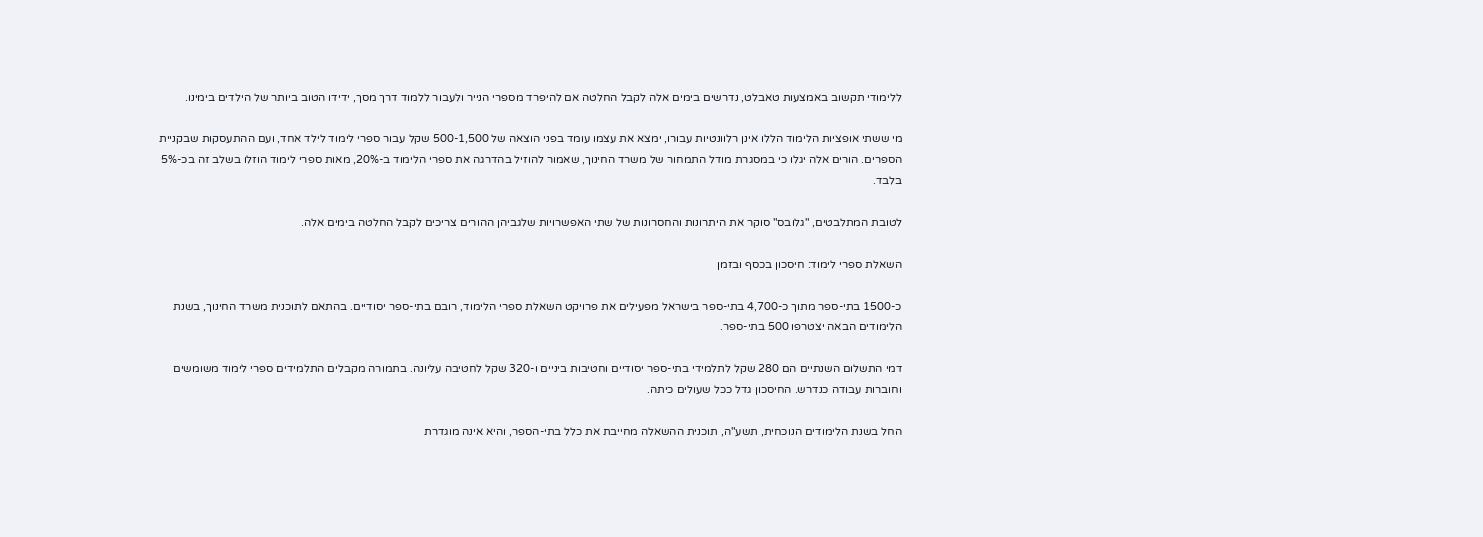ללימודי תקשוב באמצעות טאבלט, נדרשים בימים אלה לקבל החלטה אם להיפרד מספרי הנייר ולעבור ללמוד דרך מסך, ידידו הטוב ביותר של הילדים בימינו.

מי ששתי אופציות הלימוד הללו אינן רלוונטיות עבורו, ימצא את עצמו עומד בפני הוצאה של 500-1,500 שקל עבור ספרי לימוד לילד אחד, ועם ההתעסקות שבקניית הספרים. הורים אלה יגלו כי במסגרת מודל התמחור של משרד החינוך, שאמור להוזיל בהדרגה את ספרי הלימוד ב-20%, מאות ספרי לימוד הוזלו בשלב זה בכ-5% בלבד.

לטובת המתלבטים, "גלובס" סוקר את היתרונות והחסרונות של שתי האפשרויות שלגביהן ההורים צריכים לקבל החלטה בימים אלה.

השאלת ספרי לימוד: חיסכון בכסף ובזמן

כ-1500 בתי-ספר מתוך כ-4,700 בתי-ספר בישראל מפעילים את פרויקט השאלת ספרי הלימוד, רובם בתי-ספר יסודיים. בהתאם לתוכנית משרד החינוך, בשנת הלימודים הבאה יצטרפו 500 בתי-ספר.

דמי התשלום השנתיים הם 280 שקל לתלמידי בתי-ספר יסודיים וחטיבות ביניים ו-320 שקל לחטיבה עליונה. בתמורה מקבלים התלמידים ספרי לימוד משומשים וחוברות עבודה כנדרש. החיסכון גדל ככל שעולים כיתה.

החל בשנת הלימודים הנוכחית, תשע"ה, תוכנית ההשאלה מחייבת את כלל בתי-הספר, והיא אינה מוגדרת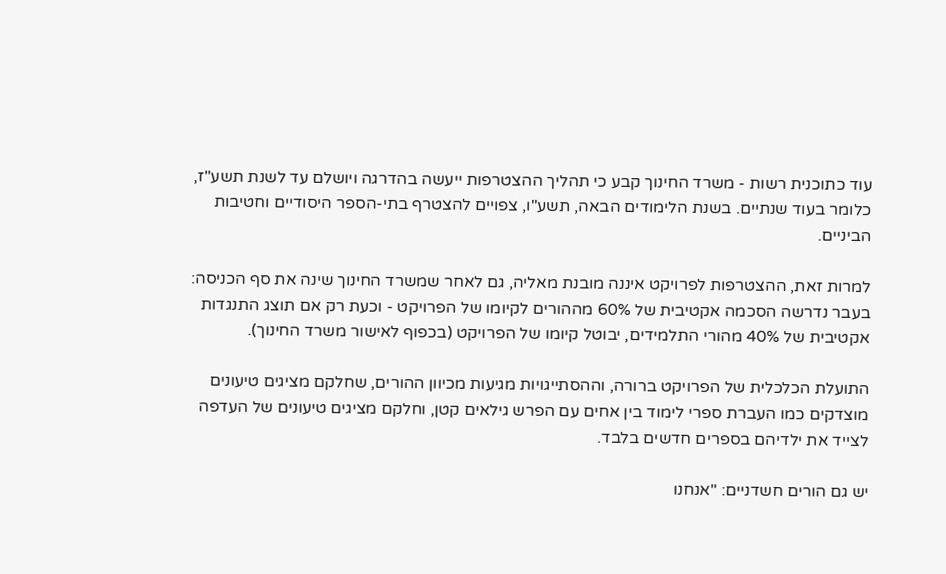עוד כתוכנית רשות - משרד החינוך קבע כי תהליך ההצטרפות ייעשה בהדרגה ויושלם עד לשנת תשע"ז, כלומר בעוד שנתיים. בשנת הלימודים הבאה, תשע"ו, צפויים להצטרף בתי-הספר היסודיים וחטיבות הביניים.

למרות זאת, ההצטרפות לפרויקט איננה מובנת מאליה, גם לאחר שמשרד החינוך שינה את סף הכניסה: בעבר נדרשה הסכמה אקטיבית של 60% מההורים לקיומו של הפרויקט - וכעת רק אם תוצג התנגדות אקטיבית של 40% מהורי התלמידים, יבוטל קיומו של הפרויקט (בכפוף לאישור משרד החינוך).

התועלת הכלכלית של הפרויקט ברורה, וההסתייגויות מגיעות מכיוון ההורים, שחלקם מציגים טיעונים מוצדקים כמו העברת ספרי לימוד בין אחים עם הפרש גילאים קטן, וחלקם מציגים טיעונים של העדפה לצייד את ילדיהם בספרים חדשים בלבד.

יש גם הורים חשדניים: "אנחנו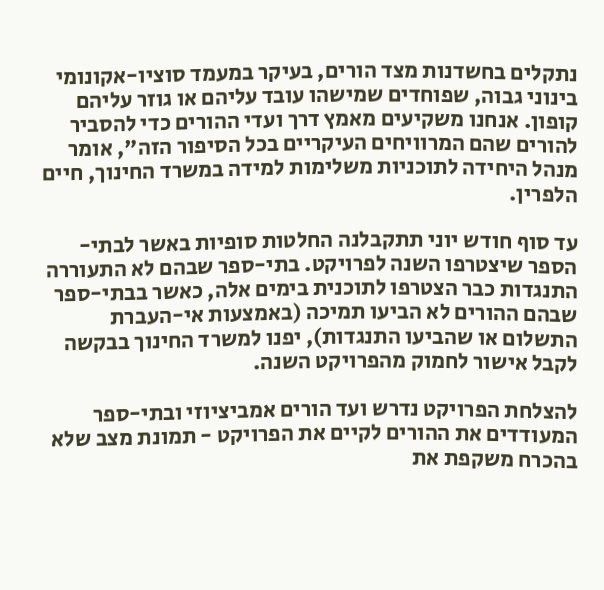נתקלים בחשדנות מצד הורים, בעיקר במעמד סוציו-אקונומי בינוני גבוה, שפוחדים שמישהו עובד עליהם או גוזר עליהם קופון. אנחנו משקיעים מאמץ דרך ועדי ההורים כדי להסביר להורים שהם המרוויחים העיקריים בכל הסיפור הזה", אומר מנהל היחידה לתוכניות משלימות למידה במשרד החינוך, חיים הלפרין.

עד סוף חודש יוני תתקבלנה החלטות סופיות באשר לבתי-הספר שיצטרפו השנה לפרויקט. בתי-ספר שבהם לא התעוררה התנגדות כבר הצטרפו לתוכנית בימים אלה, כאשר בבתי-ספר שבהם ההורים לא הביעו תמיכה (באמצעות אי-העברת התשלום או שהביעו התנגדות), יפנו למשרד החינוך בבקשה לקבל אישור לחמוק מהפרויקט השנה.

להצלחת הפרויקט נדרש ועד הורים אמביציוזי ובתי-ספר המעודדים את ההורים לקיים את הפרויקט - תמונת מצב שלא בהכרח משקפת את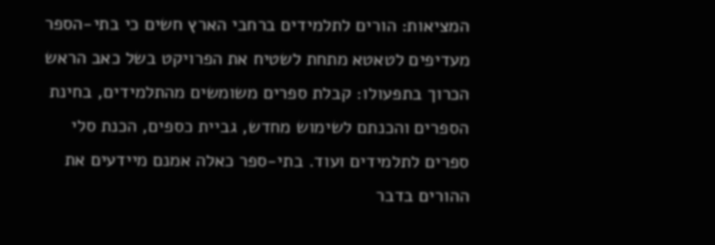המציאות: הורים לתלמידים ברחבי הארץ חשים כי בתי-הספר מעדיפים לטאטא מתחת לשטיח את הפרויקט בשל כאב הראש הכרוך בתפעולו: קבלת ספרים משומשים מהתלמידים, בחינת הספרים והכנתם לשימוש מחדש, גביית כספים, הכנת סלי ספרים לתלמידים ועוד. בתי-ספר כאלה אמנם מיידעים את ההורים בדבר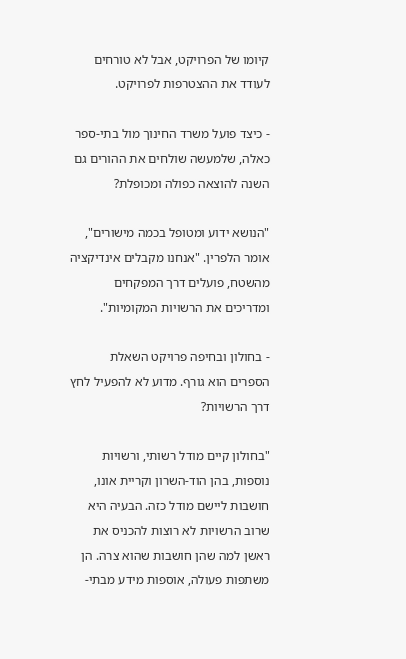קיומו של הפרויקט, אבל לא טורחים לעודד את ההצטרפות לפרויקט.

- כיצד פועל משרד החינוך מול בתי-ספר כאלה, שלמעשה שולחים את ההורים גם השנה להוצאה כפולה ומכופלת?

"הנושא ידוע ומטופל בכמה מישורים", אומר הלפרין. "אנחנו מקבלים אינדיקציה מהשטח, פועלים דרך המפקחים ומדריכים את הרשויות המקומיות".

- בחולון ובחיפה פרויקט השאלת הספרים הוא גורף. מדוע לא להפעיל לחץ דרך הרשויות?

"בחולון קיים מודל רשותי, ורשויות נוספות, בהן הוד-השרון וקריית אונו, חושבות ליישם מודל כזה. הבעיה היא שרוב הרשויות לא רוצות להכניס את ראשן למה שהן חושבות שהוא צרה. הן משתפות פעולה, אוספות מידע מבתי-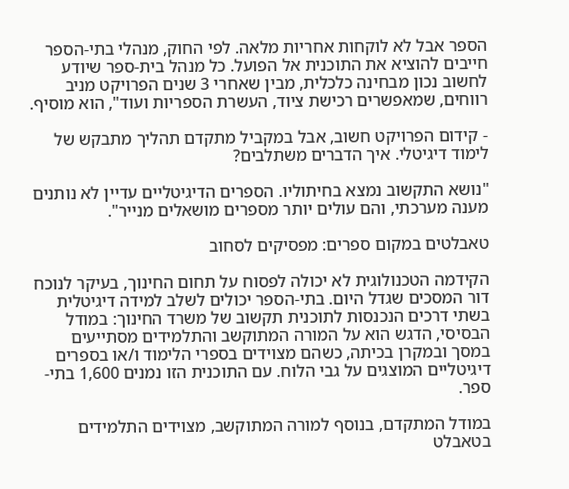הספר אבל לא לוקחות אחריות מלאה. לפי החוק, מנהלי בתי-הספר חייבים להוציא את התוכנית אל הפועל. כל מנהל בית-ספר שיודע לחשוב נכון מבחינה כלכלית, מבין שאחרי 3 שנים הפרויקט מניב רווחים, שמאפשרים רכישת ציוד, העשרת הספריות ועוד", הוא מוסיף.

- קידום הפרויקט חשוב, אבל במקביל מתקדם תהליך מתבקש של לימוד דיגיטלי. איך הדברים משתלבים?

"נושא התקשוב נמצא בחיתוליו. הספרים הדיגיטליים עדיין לא נותנים מענה מערכתי, והם עולים יותר מספרים מושאלים מנייר".

טאבלטים במקום ספרים: מפסיקים לסחוב

הקידמה הטכנולוגית לא יכולה לפסוח על תחום החינוך, בעיקר לנוכח דור המסכים שגדל היום. בתי-הספר יכולים לשלב למידה דיגיטלית בשתי דרכים הנכנסות לתוכנית תקשוב של משרד החינוך: במודל הבסיסי, הדגש הוא על המורה המתוקשב והתלמידים מסתייעים במסך ובמקרן בכיתה, כשהם מצוידים בספרי הלימוד ו/או בספרים דיגיטליים המוצגים על גבי הלוח. עם התוכנית הזו נמנים 1,600 בתי-ספר.

במודל המתקדם, בנוסף למורה המתוקשב, מצוידים התלמידים בטאבלט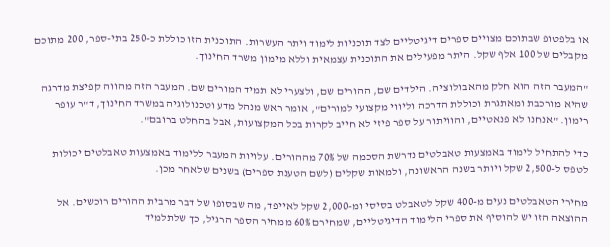או בלפטופ שבתוכם מצויים ספרים דיגיטליים לצד תוכניות לימוד ויתר העשרות. התוכנית הזו כוללת כ-250 בתי-ספר, 200 מתוכם מקבלים של 100 אלף שקל. היתר מפעילים את התוכנית עצמאית וללא מימון משרד החינוך.

"המעבר הזה הוא חלק מהאבולוציה. הילדים שם, ההורים שם, ולצערי לא תמיד המורים שם. המעבר הזה מהווה קפיצת מדרגה שהיא מורכבת ומאתגרת וכוללת הדרכה וליווי מקצועי למורים", אומר ראש מנהל מדע וטכנולוגיה במשרד החינוך, ד"ר עופר רימון. "אנחנו לא פנאטיים, והוויתור על ספר פיזי לא חייב לקרות בכל המקצועות, אבל בהחלט ברובם".

כדי להתחיל לימוד באמצעות טאבלטים נדרשת הסכמה של 70% מההורים. עלויות המעבר ללימוד באמצעות טאבלטים יכולות לטפס ל-2,500 שקל ויותר בשנה הראשונה, ולמאות שקלים (לשם הטענת ספרים) בשנים שלאחר מכן.

מחירי הטאבלטים נעים מ-400 שקל לטאבלט בסיסי ומ-2,000 שקל לאייפד, מה שבסופו של דבר מרבית ההורים רוכשים. אל ההוצאה הזו יש להוסיף את ספרי הלימוד הדיגיטליים, שמחירם 60% ממחיר הספר הרגיל, כך שלתלמיד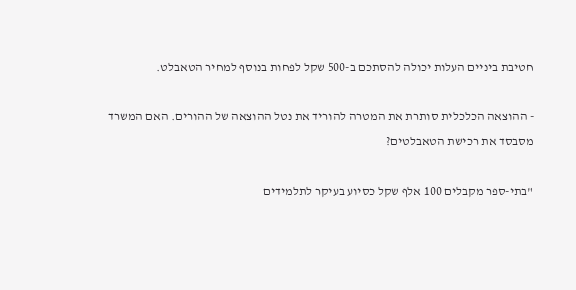חטיבת ביניים העלות יכולה להסתכם ב-500 שקל לפחות בנוסף למחיר הטאבלט.

- ההוצאה הכלכלית סותרת את המטרה להוריד את נטל ההוצאה של ההורים. האם המשרד מסבסד את רכישת הטאבלטים?

"בתי-ספר מקבלים 100 אלף שקל כסיוע בעיקר לתלמידים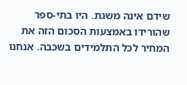שידם אינה משגת. היו בתי-ספר שהורידו באמצעות הסכום הזה את המחיר לכל התלמידים בשכבה. אנחנו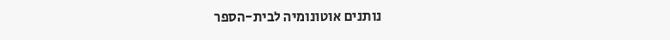נותנים אוטונומיה לבית-הספר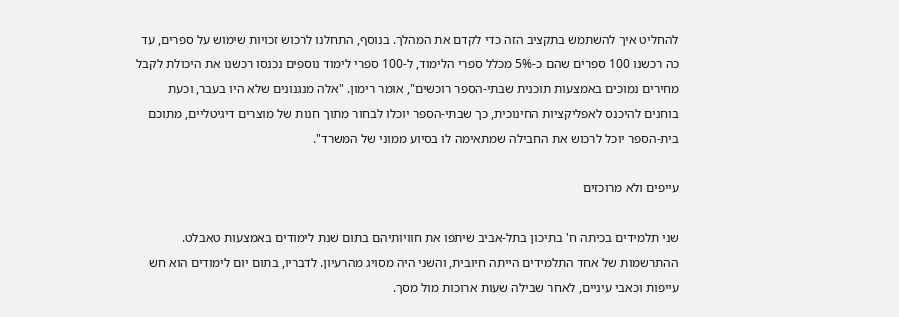להחליט איך להשתמש בתקציב הזה כדי לקדם את המהלך. בנוסף, התחלנו לרכוש זכויות שימוש על ספרים, עד כה רכשנו 100 ספרים שהם כ-5% מכלל ספרי הלימוד, ל-100 ספרי לימוד נוספים נכנסו רכשנו את היכולת לקבל מחירים נמוכים באמצעות תוכנית שבתי-הספר רוכשים", אומר רימון. "אלה מנגנונים שלא היו בעבר, וכעת בוחנים להיכנס לאפליקציות החינוכית, כך שבתי-הספר יוכלו לבחור מתוך חנות של מוצרים דיגיטליים, מתוכם בית-הספר יוכל לרכוש את החבילה שמתאימה לו בסיוע ממוני של המשרד".

עייפים ולא מרוכזים

שני תלמידים בכיתה ח' בתיכון בתל-אביב שיתפו את חוויותיהם בתום שנת לימודים באמצעות טאבלט. ההתרשמות של אחד התלמידים הייתה חיובית, והשני היה מסויג מהרעיון. לדבריו, בתום יום לימודים הוא חש עייפות וכאבי עיניים, לאחר שבילה שעות ארוכות מול מסך.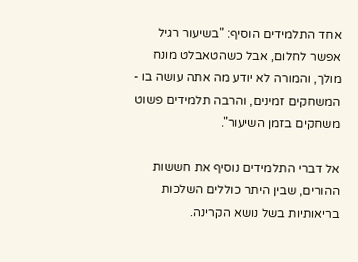אחד התלמידים הוסיף: "בשיעור רגיל אפשר לחלום, אבל כשהטאבלט מונח מולך, והמורה לא יודע מה אתה עושה בו - המשחקים זמינים, והרבה תלמידים פשוט משחקים בזמן השיעור".

אל דברי התלמידים נוסיף את חששות ההורים, שבין היתר כוללים השלכות בריאותיות בשל נושא הקרינה.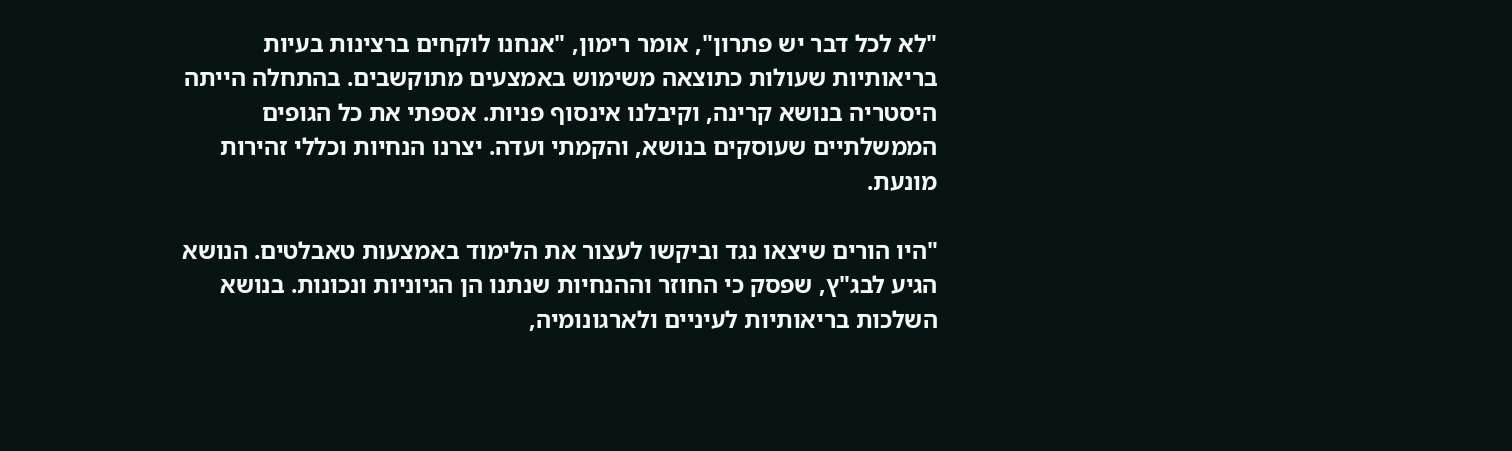"לא לכל דבר יש פתרון", אומר רימון, "אנחנו לוקחים ברצינות בעיות בריאותיות שעולות כתוצאה משימוש באמצעים מתוקשבים. בהתחלה הייתה היסטריה בנושא קרינה, וקיבלנו אינסוף פניות. אספתי את כל הגופים הממשלתיים שעוסקים בנושא, והקמתי ועדה. יצרנו הנחיות וכללי זהירות מונעת.

"היו הורים שיצאו נגד וביקשו לעצור את הלימוד באמצעות טאבלטים. הנושא הגיע לבג"ץ, שפסק כי החוזר וההנחיות שנתנו הן הגיוניות ונכונות. בנושא השלכות בריאותיות לעיניים ולארגונומיה,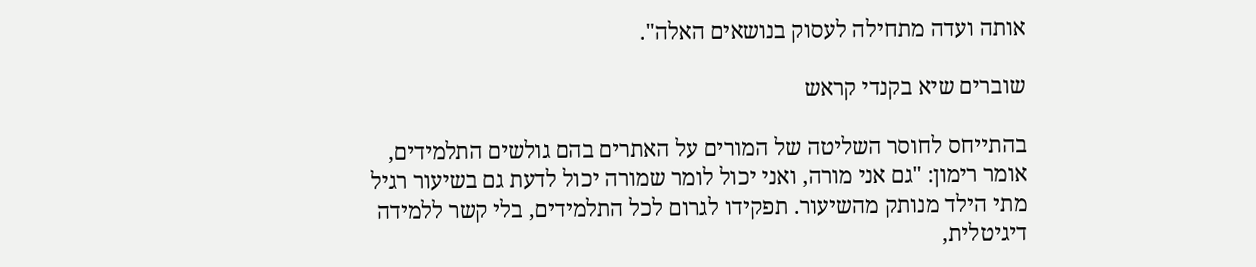אותה ועדה מתחילה לעסוק בנושאים האלה".

שוברים שיא בקנדי קראש

בהתייחס לחוסר השליטה של המורים על האתרים בהם גולשים התלמידים, אומר רימון: "גם אני מורה, ואני יכול לומר שמורה יכול לדעת גם בשיעור רגיל מתי הילד מנותק מהשיעור. תפקידו לגרום לכל התלמידים, בלי קשר ללמידה דיגיטלית,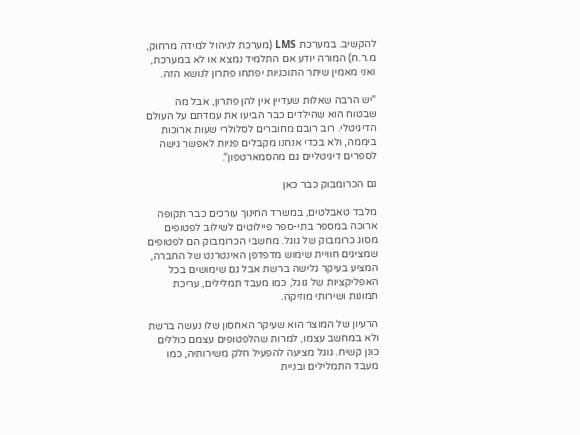להקשיב. במערכת LMS (מערכת לניהול למידה מרחוק, מ.ר.ח) המורה יודע אם התלמיד נמצא או לא במערכת, ואני מאמין שיתר התוכניות יפתחו פתרון לנושא הזה.

"יש הרבה שאלות שעדיין אין להן פתרון, אבל מה שבטוח הוא שהילדים כבר הביעו את עמדתם על העולם הדיגיטלי. רוב רובם מחוברים לסלולרי שעות ארוכות ביממה, ולא בכדי אנחנו מקבלים פניות לאפשר גישה לספרים דיגיטליים גם מהסמארטפון".

גם הכרומבוק כבר כאן

מלבד טאבלטים, במשרד החינוך עורכים כבר תקופה ארוכה במספר בתי-ספר פיילוטים לשילוב לפטופים מסוג כרומבוק של גוגל. מחשבי הכרומבוק הם לפטופים שמציגים חוויית שימוש מדפדפן האינטרנט של החברה, המציע בעיקר גלישה ברשת אבל גם שימושים בכל האפליקציות של גוגל, כמו מעבד תמלילים, עריכת תמונות ושירותי מוזיקה.

הרעיון של המוצר הוא שעיקר האחסון שלו נעשה ברשת ולא במחשב עצמו, למרות שהלפטופים עצמם כוללים כונן קשיח. גוגל מציעה להפעיל חלק משירותיה, כמו מעבד התמלילים ובניית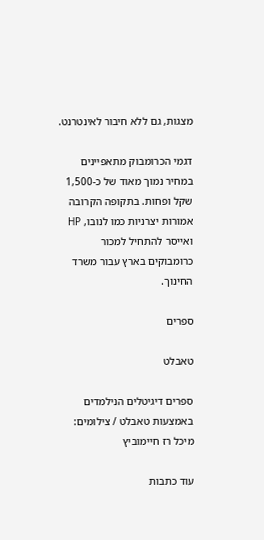מצגות, גם ללא חיבור לאינטרנט.

דגמי הכרומבוק מתאפיינים במחיר נמוך מאוד של כ-1,500 שקל ופחות. בתקופה הקרובה אמורות יצרניות כמו לנובו, HP ואייסר להתחיל למכור כרומבוקים בארץ עבור משרד החינוך.

ספרים

טאבלט

ספרים דיגיטלים הנילמדים באמצעות טאבלט / צילומים: מיכל רז חיימוביץ

עוד כתבות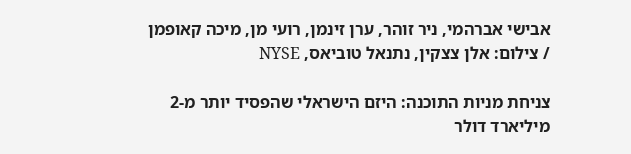אבישי אברהמי, ניר זוהר, ערן זינמן, רועי מן, מיכה קאופמן / צילום: אלן צצקין, נתנאל טוביאס, NYSE

צניחת מניות התוכנה: היזם הישראלי שהפסיד יותר מ-2 מיליארד דולר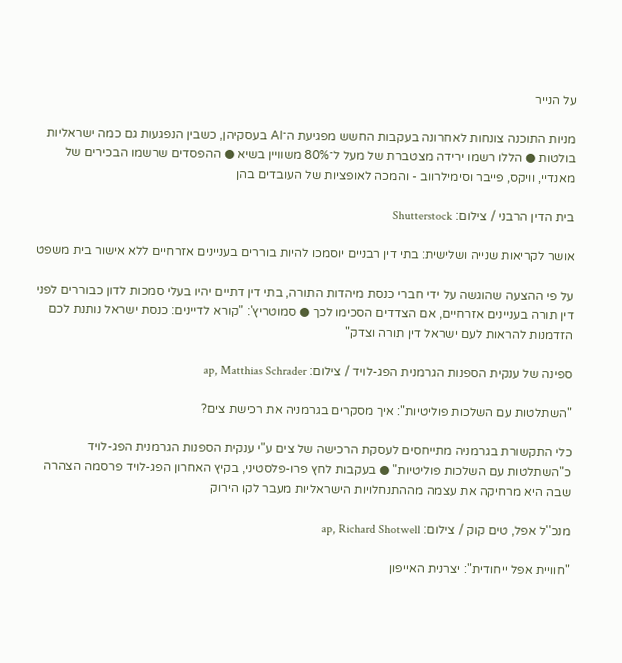על הנייר

מניות התוכנה צונחות לאחרונה בעקבות החשש מפגיעת ה־AI בעסקיהן, כשבין הנפגעות גם כמה ישראליות בולטות ● הללו רשמו ירידה מצטברת של מעל ל־80% משוויין בשיא ● ההפסדים שרשמו הבכירים של מאנדיי, וויקס, פייבר וסימילרווב - והמכה לאופציות של העובדים בהן

בית הדין הרבני / צילום: Shutterstock

אושר לקריאות שנייה ושלישית: בתי דין רבניים יוסמכו להיות בוררים בעניינים אזרחיים ללא אישור בית משפט

על פי ההצעה שהוגשה על ידי חברי כנסת מיהדות התורה, בתי דין דתיים יהיו בעלי סמכות לדון כבוררים לפני דין תורה בעניינים אזרחיים, אם הצדדים הסכימו לכך ● סמוטריץ': "קורא לדיינים: כנסת ישראל נותנת לכם הזדמנות להראות לעם ישראל דין תורה וצדק"

ספינה של ענקית הספנות הגרמנית הפג-לויד / צילום: ap, Matthias Schrader

"השתלטות עם השלכות פוליטיות": איך מסקרים בגרמניה את רכישת צים?

כלי התקשורת בגרמניה מתייחסים לעסקת הרכישה של צים ע"י ענקית הספנות הגרמנית הפג-לויד כ"השתלטות עם השלכות פוליטיות" ● בעקבות לחץ פרו-פלסטיני, בקיץ האחרון הפג-לויד פרסמה הצהרה שבה היא מרחיקה את עצמה מההתנחלויות הישראליות מעבר לקו הירוק

מנכ''ל אפל, טים קוק / צילום: ap, Richard Shotwell

"חוויית אפל ייחודית": יצרנית האייפון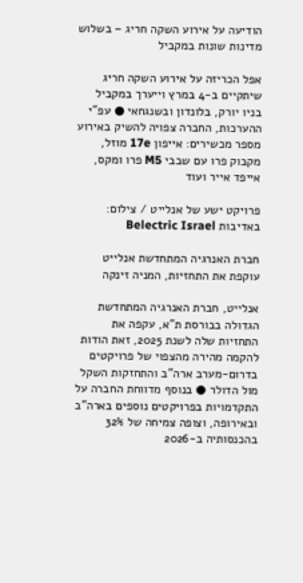הודיעה על אירוע השקה חריג – בשלוש מדינות שונות במקביל

אפל הכריזה על אירוע השקה חריג שיתקיים ב-4 במרץ וייערך במקביל בניו יורק, בלונדון ובשנגחאי ● עפ"י ההערכות, החברה צפויה להשיק באירוע מספר מכשירים: אייפון 17e מוזל, מקבוק פרו עם שבבי M5 פרו ומקס, אייפד אייר ועוד

פרויקט ישע של אנלייט / צילום: באדיבות Belectric Israel

חברת האנרגיה המתחדשת אנלייט עוקפת את התחזיות, המניה זינקה

אנלייט, חברת האנרגיה המתחדשת הגדולה בבורסת ת"א, עקפה את התחזיות שלה לשנת 2025, זאת הודות להקמה מהירה מהצפוי של פרויקטים בדרום-מערב ארה"ב והתחזקות השקל מול הדולר ● בנוסף מדווחת החברה על התקדמויות בפרויקטים נוספים בארה"ב ובאירופה, וצופה צמיחה של 32% בהכנסותיה ב-2026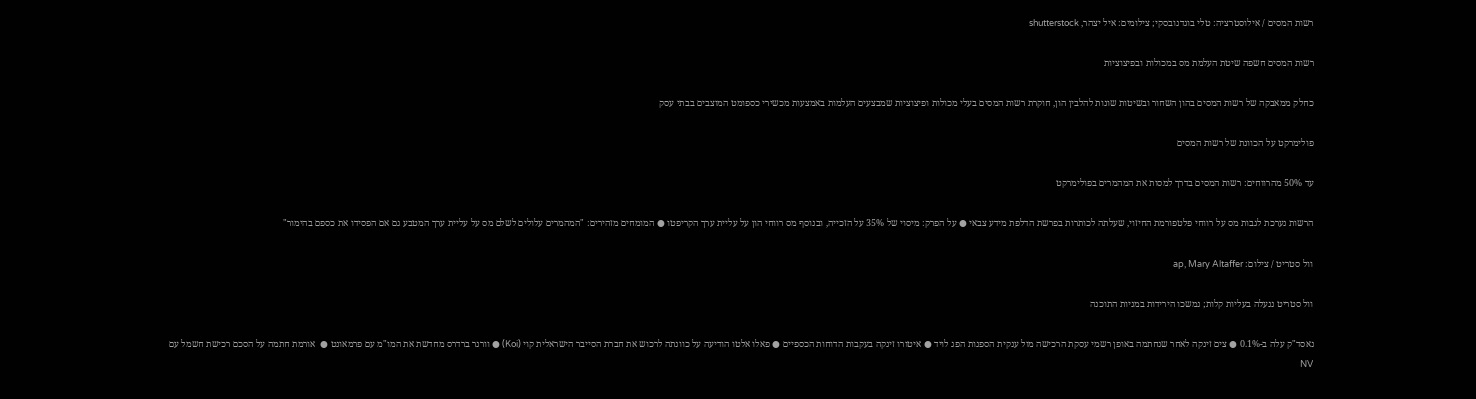רשות המסים / אילוסטרציה: טלי בוגדנובסקי; צילומים: איל יצהר, shutterstock

רשות המסים חשפה שיטת העלמת מס במכולות ובפיצוציות

כחלק ממאבקה של רשות המסים בהון השחור ובשיטות שונות להלבין הון, חוקרת רשות המסים בעלי מכולות ופיצוציות שמבצעים העלמות באמצעות מכשירי כספומט המוצבים בבתי עסק

פולימרקט על הכוונת של רשות המסים

עד 50% מהרווחים: רשות המסים בדרך למסות את המהמרים בפולימרקט

הרשות נערכת לגבות מס על רווחי פלטפורמת החיזוי, שעלתה לכותרות בפרשת הדלפת מידע צבאי ● על הפרק: מיסוי של 35% על הזכייה, ובנוסף מס רווחי הון על עליית ערך הקריפטו ● המומחים מזהירים: "המהמרים עלולים לשלם מס על עליית ערך המטבע גם אם הפסידו את כספם בהימור"

וול סטריט / צילום: ap, Mary Altaffer

וול סטריט ננעלה בעליות קלות; נמשכו הירידות במניות התוכנה

נאסד"ק עלה ב-0.1% ● צים זינקה לאחר שנחתמה באופן רשמי עסקת הרכישה מול ענקית הספנות הפג לויד ● איטורו זינקה בעקבות הדוחות הכספיים ● פאלו אלטו הודיעה על כוונתה לרכוש את חברת הסייבר הישראלית קוי (Koi) ● וורנר ברדרס מחדשת את המו"מ עם פרמאונט ●  אורמת חתמה על הסכם רכישת חשמל עם NV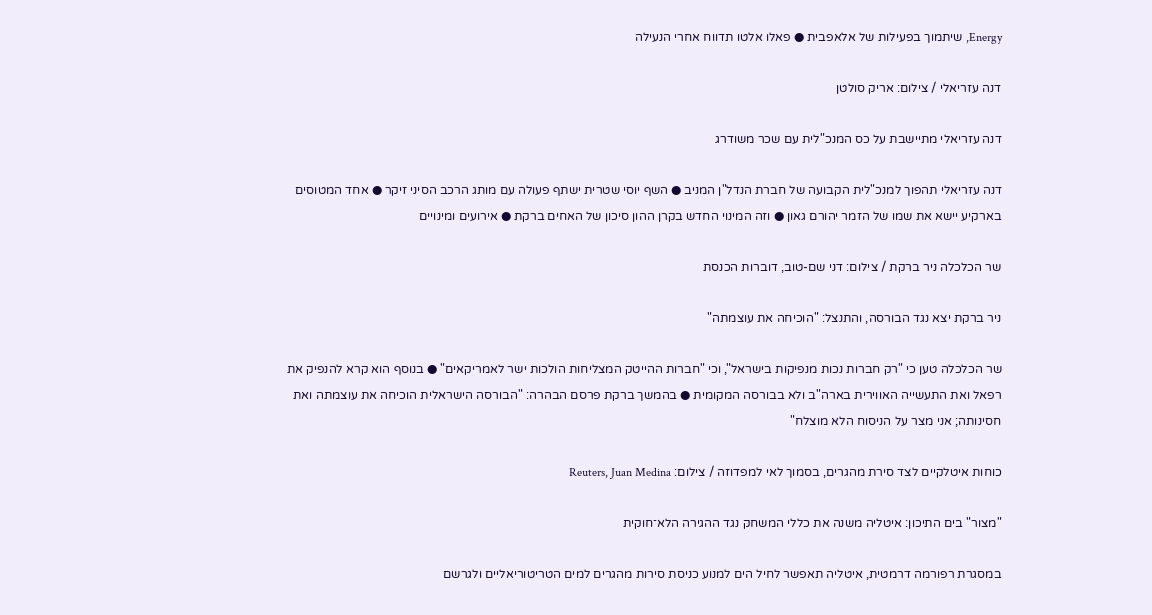Energy, שיתמוך בפעילות של אלאפבית ● פאלו אלטו תדווח אחרי הנעילה

דנה עזריאלי / צילום: אריק סולטן

דנה עזריאלי מתיישבת על כס המנכ"לית עם שכר משודרג

דנה עזריאלי תהפוך למנכ"לית הקבועה של חברת הנדל"ן המניב ● השף יוסי שטרית ישתף פעולה עם מותג הרכב הסיני זיקר ● אחד המטוסים בארקיע יישא את שמו של הזמר יהורם גאון ● וזה המינוי החדש בקרן ההון סיכון של האחים ברקת ● אירועים ומינויים

שר הכלכלה ניר ברקת / צילום: דני שם-טוב, דוברות הכנסת

ניר ברקת יצא נגד הבורסה, והתנצל: "הוכיחה את עוצמתה"

שר הכלכלה טען כי "רק חברות נכות מנפיקות בישראל", וכי "חברות ההייטק המצליחות הולכות ישר לאמריקאים" ● בנוסף הוא קרא להנפיק את רפאל ואת התעשייה האווירית בארה"ב ולא בבורסה המקומית ● בהמשך ברקת פרסם הבהרה: "הבורסה הישראלית הוכיחה את עוצמתה ואת חסינותה; אני מצר על הניסוח הלא מוצלח"

כוחות איטלקיים לצד סירת מהגרים, בסמוך לאי למפדוזה / צילום: Reuters, Juan Medina

"מצור" בים התיכון: איטליה משנה את כללי המשחק נגד ההגירה הלא־חוקית

במסגרת רפורמה דרמטית, איטליה תאפשר לחיל הים למנוע כניסת סירות מהגרים למים הטריטוריאליים ולגרשם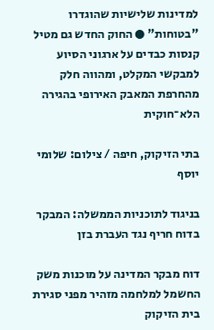למדינות שלישיות שהוגדרו "בטוחות" ● החוק החדש גם מטיל קנסות כבדים על ארגוני הסיוע למבקשי המקלט, ומהווה חלק מהחרפת המאבק האירופי בהגירה הלא־חוקית

בתי הזיקוק, חיפה / צילום: שלומי יוסף

בניגוד לתוכניות הממשלה: המבקר בדוח חריף נגד העברת בזן

דוח מבקר המדינה על מוכנות משק החשמל למלחמה מזהיר מפני סגירת בית הזיקוק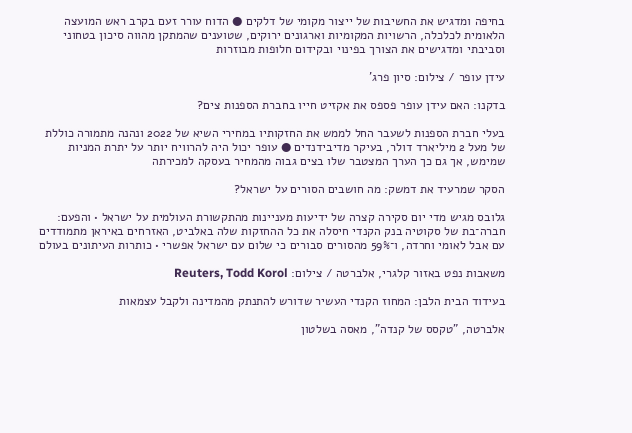בחיפה ומדגיש את החשיבות של ייצור מקומי של דלקים ● הדוח עורר זעם בקרב ראש המועצה הלאומית לכלכלה, הרשויות המקומיות וארגונים ירוקים, שטוענים שהמתקן מהווה סיכון בטחוני וסביבתי ומדגישים את הצורך בפינוי ובקידום חלופות מבוזרות

עידן עופר / צילום: סיון פרג'

בדקנו: האם עידן עופר פספס את אקזיט חייו בחברת הספנות צים?

בעלי חברת הספנות לשעבר החל לממש את החזקותיו במחירי השיא של 2022 ונהנה מתמורה כוללת של מעל 2 מיליארד דולר, בעיקר מדיבידנדים ● עופר יכול היה להרוויח יותר על יתרת המניות שמימש, אך גם כך הערך המצטבר שלו בצים גבוה מהמחיר בעסקה למכירתה

הסקר שמרעיד את דמשק: מה חושבים הסורים על ישראל?

גלובס מגיש מדי יום סקירה קצרה של ידיעות מעניינות מהתקשורת העולמית על ישראל • והפעם: חברה־בת של סקוטיה בנק הקנדי חיסלה את כל ההחזקות שלה באלביט, האזרחים באיראן מתמודדים עם אבל לאומי וחרדה, ו־59% מהסורים סבורים כי שלום עם ישראל אפשרי • כותרות העיתונים בעולם

משאבות נפט באזור קלגרי, אלברטה / צילום: Reuters, Todd Korol

בעידוד הבית הלבן: המחוז הקנדי העשיר שדורש להתנתק מהמדינה ולקבל עצמאות

אלברטה, "טקסס של קנדה", מאסה בשלטון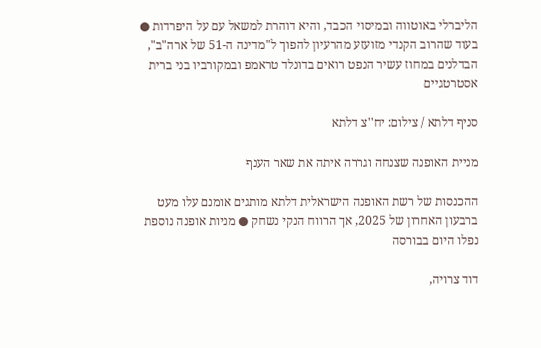הליברלי באוטווה ובמיסוי הכבד, והיא דוהרת למשאל עם על היפרדות ● בעוד שהרוב הקנדי מזועזע מהרעיון להפוך ל"מדינה ה-51 של ארה"ב", הבדלנים במחוז עשיר הנפט רואים בדונלד טראמפ ובמקורביו בני ברית אסטרטגיים

סניף דלתא / צילום: יח''צ דלתא

מניית האופנה שצנחה וגררה איתה את שאר הענף

ההכנסות של רשת האופנה הישראלית דלתא מותגים אומנם עלו מעט ברבעון האחרון של 2025, אך הרווח הנקי נשחק ● מניות אופנה נוספת נפלו היום בבורסה

דוד צרויה,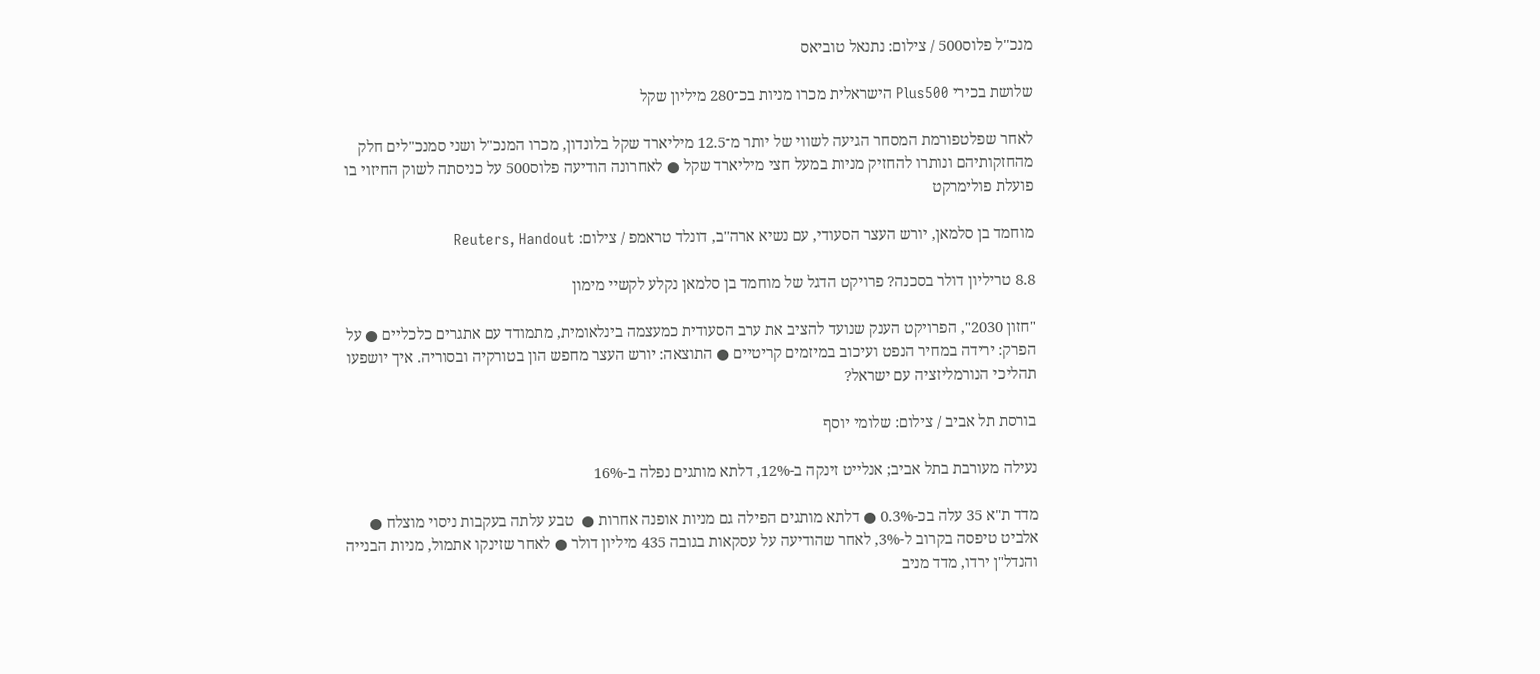מנכ''ל פלוס500 / צילום: נתנאל טוביאס

שלושת בכירי Plus500 הישראלית מכרו מניות בכ־280 מיליון שקל

לאחר שפלטפורמת המסחר הגיעה לשווי של יותר מ־12.5 מיליארד שקל בלונדון, מכרו המנכ"ל ושני סמנכ"לים חלק מהחזקותיהם ונותרו להחזיק מניות במעל חצי מיליארד שקל ● לאחרונה הודיעה פלוס500 על כניסתה לשוק החיזוי בו פועלת פולימרקט

מוחמד בן סלמאן, יורש העצר הסעודי, עם נשיא ארה''ב, דונלד טראמפ / צילום: Reuters, Handout

8.8 טריליון דולר בסכנה? פרויקט הדגל של מוחמד בן סלמאן נקלע לקשיי מימון

"חזון 2030", הפרויקט הענק שנועד להציב את ערב הסעודית כמעצמה בינלאומית, מתמודד עם אתגרים כלכליים ● על הפרק: ירידה במחיר הנפט ועיכוב במיזמים קריטיים ● התוצאה: יורש העצר מחפש הון בטורקיה ובסוריה. איך יושפעו תהליכי הנורמליזציה עם ישראל?

בורסת תל אביב / צילום: שלומי יוסף

נעילה מעורבת בתל אביב; אנלייט זינקה ב-12%, דלתא מותגים נפלה ב-16%

מדד ת"א 35 עלה בכ-0.3% ● דלתא מותגים הפילה גם מניות אופנה אחרות ●  טבע עלתה בעקבות ניסוי מוצלח ● אלביט טיפסה בקרוב ל-3%, לאחר שהודיעה על עסקאות בגובה 435 מיליון דולר ● לאחר שזינקו אתמול, מניות הבנייה והנדל"ן ירדו, מדד מניב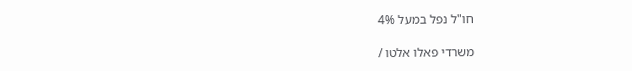חו"ל נפל במעל 4%

משרדי פאלו אלטו /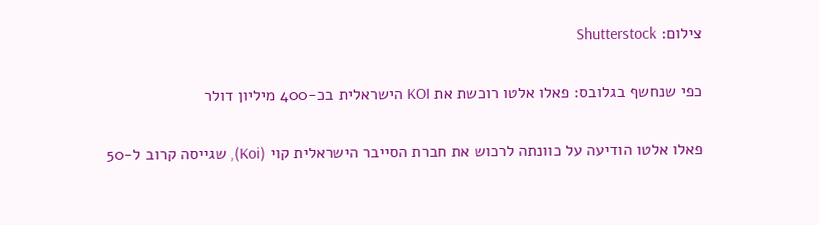צילום: Shutterstock

כפי שנחשף בגלובס: פאלו אלטו רוכשת את KOI הישראלית בכ-400 מיליון דולר

פאלו אלטו הודיעה על כוונתה לרכוש את חברת הסייבר הישראלית קוי (Koi), שגייסה קרוב ל-50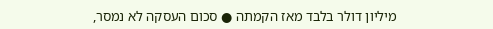מיליון דולר בלבד מאז הקמתה ● סכום העסקה לא נמסר,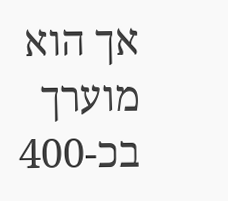אך הוא מוערך בכ-400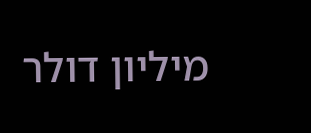מיליון דולר